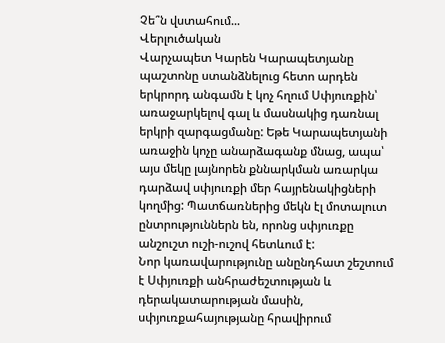Չե՞ն վստահում...
Վերլուծական
Վարչապետ Կարեն Կարապետյանը պաշտոնը ստանձնելուց հետո արդեն երկրորդ անգամն է կոչ հղում Սփյուռքին՝ առաջարկելով գալ և մասնակից դառնալ երկրի զարգացմանը: Եթե Կարապետյանի առաջին կոչը անարձագանք մնաց, ապա՝ այս մեկը լայնորեն քննարկման առարկա դարձավ սփյուռքի մեր հայրենակիցների կողմից: Պատճառներից մեկն էլ մոտալուտ ընտրություններն են, որոնց սփյուռքը անշուշտ ուշի-ուշով հետևում է:
Նոր կառավարությունը անընդհատ շեշտում է Սփյուռքի անհրաժեշտության և դերակատարության մասին, սփյուռքահայությանը հրավիրում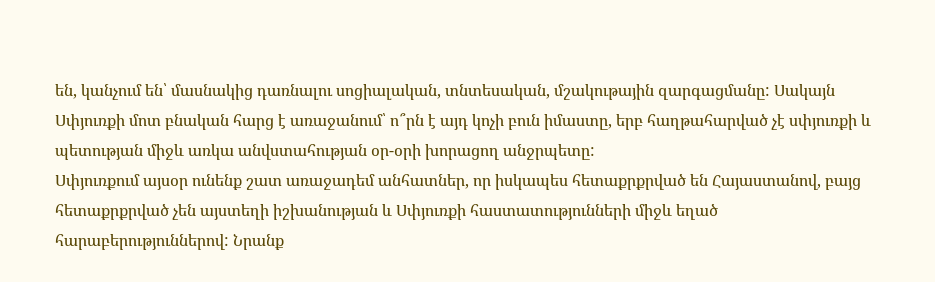են, կանչում են՝ մասնակից դառնալու սոցիալական, տնտեսական, մշակութային զարգացմանը: Սակայն Սփյուռքի մոտ բնական հարց է առաջանում՝ ո՞րն է այդ կոչի բուն իմաստը, երբ հաղթահարված չէ սփյուռքի և պետության միջև առկա անվստահության օր-օրի խորացող անջրպետը:
Սփյուռքում այսօր ունենք շատ առաջադեմ անհատներ, որ իսկապես հետաքրքրված են Հայաստանով, բայց հետաքրքրված չեն այստեղի իշխանության և Սփյուռքի հաստատությունների միջև եղած հարաբերություններով: Նրանք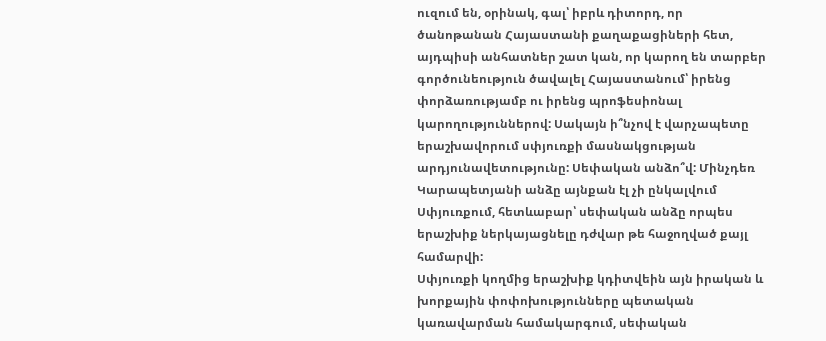ուզում են, օրինակ, գալ՝ իբրև դիտորդ, որ ծանոթանան Հայաստանի քաղաքացիների հետ, այդպիսի անհատներ շատ կան, որ կարող են տարբեր գործունեություն ծավալել Հայաստանում՝ իրենց փորձառությամբ ու իրենց պրոֆեսիոնալ կարողություններով: Սակայն ի՞նչով է վարչապետը երաշխավորում սփյուռքի մասնակցության արդյունավետությունը: Սեփական անձո՞վ: Մինչդեռ Կարապետյանի անձը այնքան էլ չի ընկալվում Սփյուռքում, հետևաբար՝ սեփական անձը որպես երաշխիք ներկայացնելը դժվար թե հաջողված քայլ համարվի:
Սփյուռքի կողմից երաշխիք կդիտվեին այն իրական և խորքային փոփոխությունները պետական կառավարման համակարգում, սեփական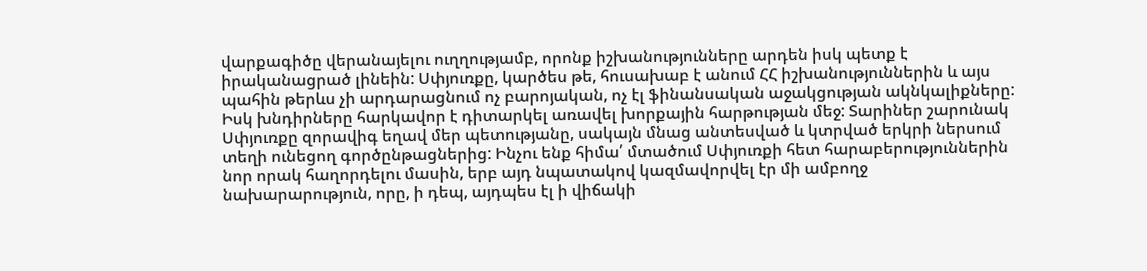վարքագիծը վերանայելու ուղղությամբ, որոնք իշխանությունները արդեն իսկ պետք է իրականացրած լինեին: Սփյուռքը, կարծես թե, հուսախաբ է անում ՀՀ իշխանություններին և այս պահին թերևս չի արդարացնում ոչ բարոյական, ոչ էլ ֆինանսական աջակցության ակնկալիքները:
Իսկ խնդիրները հարկավոր է դիտարկել առավել խորքային հարթության մեջ: Տարիներ շարունակ Սփյուռքը զորավիգ եղավ մեր պետությանը, սակայն մնաց անտեսված և կտրված երկրի ներսում տեղի ունեցող գործընթացներից: Ինչու ենք հիմա՛ մտածում Սփյուռքի հետ հարաբերություններին նոր որակ հաղորդելու մասին, երբ այդ նպատակով կազմավորվել էր մի ամբողջ նախարարություն, որը, ի դեպ, այդպես էլ ի վիճակի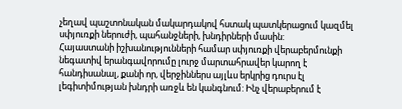չեղավ պաշտոնական մակարդակով հստակ պատկերացում կազմել սփյուռքի ներուժի, պահանջների, խնդիրների մասին:
Հայաստանի իշխանությունների համար սփյուռքի վերաբերմունքի նեգատիվ երանգավորումը լուրջ մարտահրավեր կարող է հանդիսանալ, քանի որ, վերջիններս այլևս երկրից դուրս էլ լեգիտիմության խնդրի առջև են կանգնում: Ինչ վերաբերում է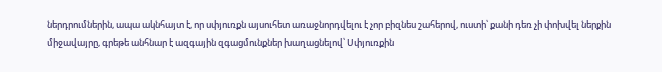ներդրումներին, ապա ակնհայտ է, որ սփյուռքն այսուհետ առաջնորդվելու է չոր բիզնես շահերով, ուստի՝ քանի դեռ չի փոխվել ներքին միջավայրը, գրեթե անհնար է ազգային զգացմունքներ խաղացնելով՝ Սփյուռքին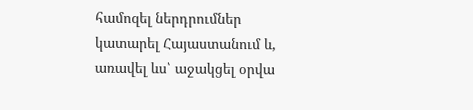համոզել ներդրումներ կատարել Հայաստանում և, առավել ևս՝ աջակցել օրվա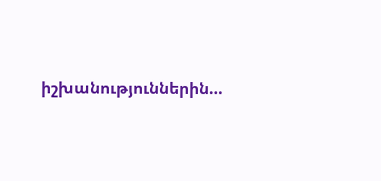իշխանություններին…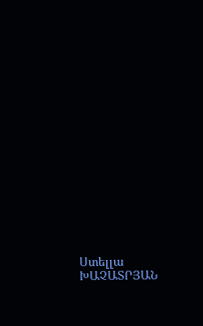Ստելլա ԽԱՉԱՏՐՅԱՆ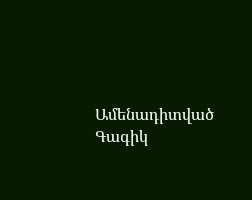Ամենադիտված
Գագիկ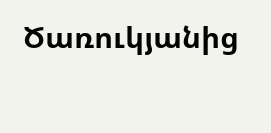Ծառուկյանից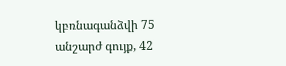կբռնագանձվի 75 անշարժ գույք, 42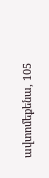ավտոմեքենա, 105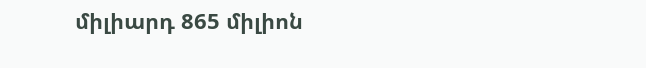միլիարդ 865 միլիոն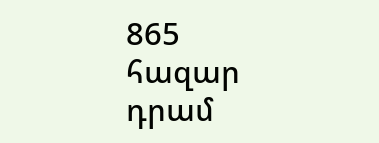865 հազար դրամ